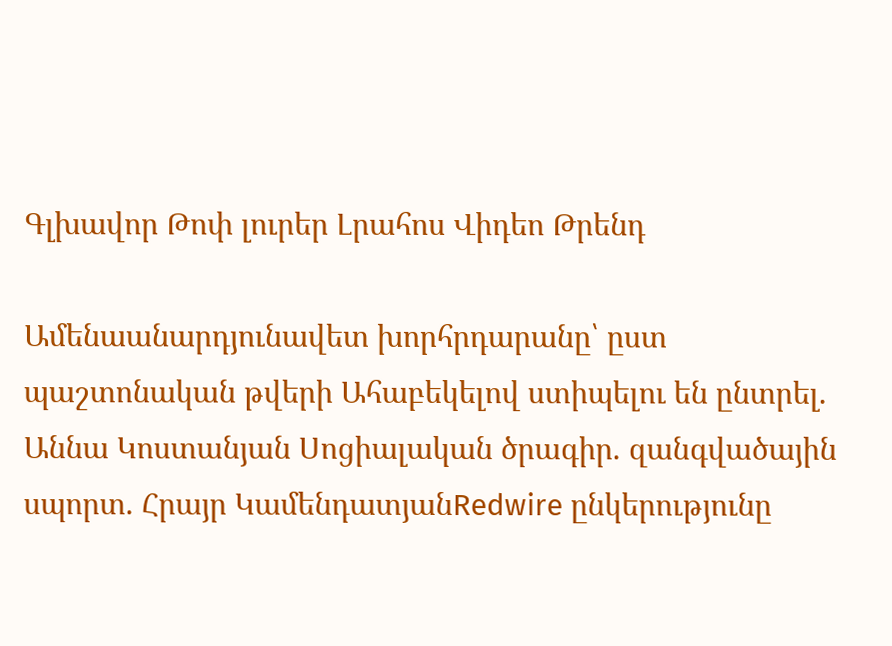Գլխավոր Թոփ լուրեր Լրահոս Վիդեո Թրենդ

Ամենաանարդյունավետ խորհրդարանը՝ ըստ պաշտոնական թվերի Ահաբեկելով ստիպելու են ընտրել. Աննա Կոստանյան Սոցիալական ծրագիր. զանգվածային սպորտ. Հրայր ԿամենդատյանRedwire ընկերությունը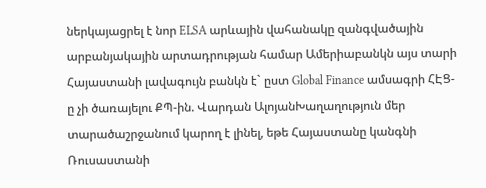ներկայացրել է նոր ELSA արևային վահանակը զանգվածային արբանյակային արտադրության համար Ամերիաբանկն այս տարի Հայաստանի լավագույն բանկն է` ըստ Global Finance ամսագրի ՀԷՑ-ը չի ծառայելու ՔՊ-ին. Վարդան ԱլոյանԽաղաղություն մեր տարածաշրջանում կարող է լինել, եթե Հայաստանը կանգնի Ռուսաստանի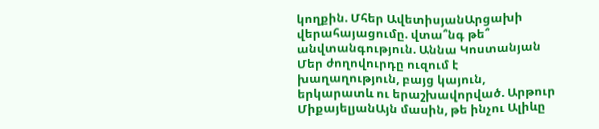կողքին. Մհեր ԱվետիսյանԱրցախի վերահայացումը. վտա՞նգ թե՞ անվտանգություն. Աննա Կոստանյան Մեր ժողովուրդը ուզում է խաղաղություն, բայց կայուն, երկարատև ու երաշխավորված. Արթուր ՄիքայելյանԱյն մասին, թե ինչու Ալիևը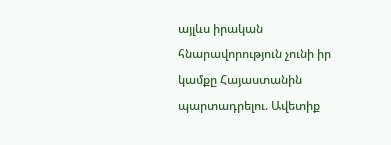այլևս իրական հնարավորություն չունի իր կամքը Հայաստանին պարտադրելու. Ավետիք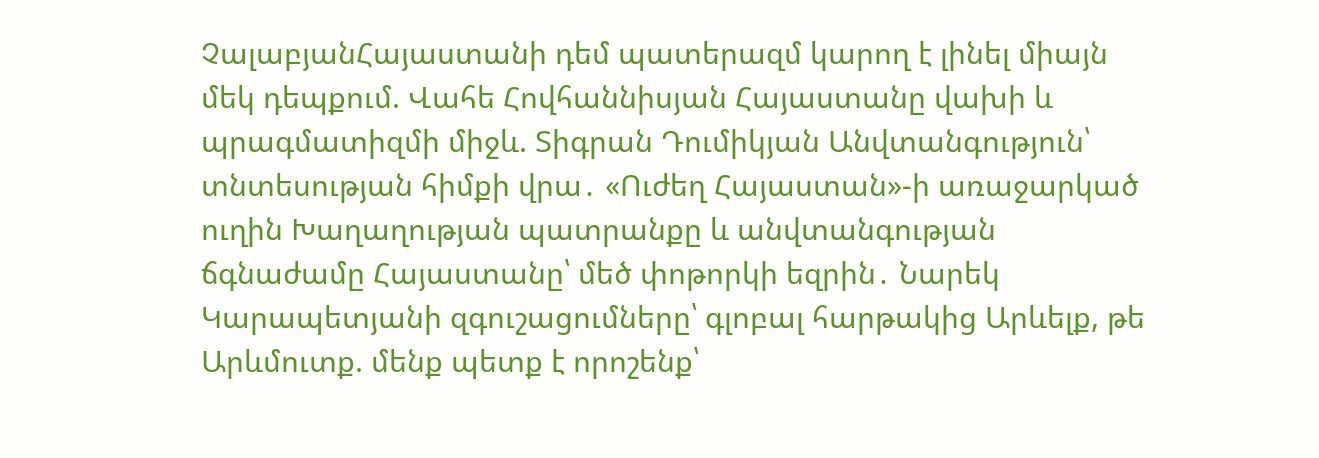ՉալաբյանՀայաստանի դեմ պատերազմ կարող է լինել միայն մեկ դեպքում. Վահե Հովհաննիսյան Հայաստանը վախի և պրագմատիզմի միջև. Տիգրան Դումիկյան Անվտանգություն՝ տնտեսության հիմքի վրա․ «Ուժեղ Հայաստան»-ի առաջարկած ուղին Խաղաղության պատրանքը և անվտանգության ճգնաժամը Հայաստանը՝ մեծ փոթորկի եզրին․ Նարեկ Կարապետյանի զգուշացումները՝ գլոբալ հարթակից Արևելք, թե Արևմուտք. մենք պետք է որոշենք՝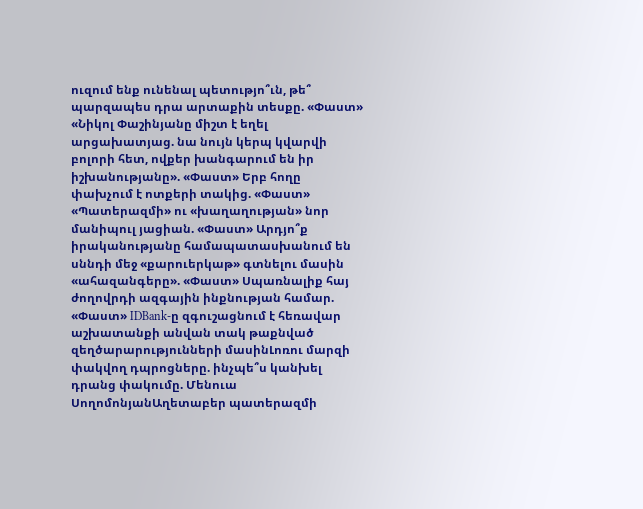ուզում ենք ունենալ պետությո՞ւն, թե՞ պարզապես դրա արտաքին տեսքը. «Փաստ» «Նիկոլ Փաշինյանը միշտ է եղել արցախատյաց. նա նույն կերպ կվարվի բոլորի հետ, ովքեր խանգարում են իր իշխանությանը». «Փաստ» Երբ հողը փախչում է ոտքերի տակից. «Փաստ» «Պատերազմի» ու «խաղաղության» նոր մանիպուլ յացիան. «Փաստ» Արդյո՞ք իրականությանը համապատասխանում են սննդի մեջ «քարուերկաթ» գտնելու մասին «ահազանգերը». «Փաստ» Սպառնալիք հայ ժողովրդի ազգային ինքնության համար. «Փաստ» IDBank-ը զգուշացնում է հեռավար աշխատանքի անվան տակ թաքնված զեղծարարությունների մասինԼոռու մարզի փակվող դպրոցները. ինչպե՞ս կանխել դրանց փակումը. Մենուա ՍողոմոնյանԱղետաբեր պատերազմի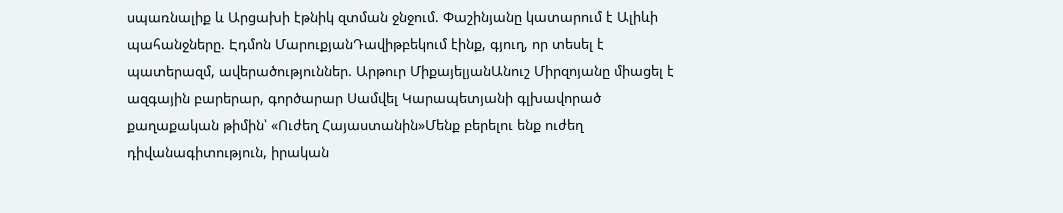սպառնալիք և Արցախի էթնիկ զտման ջնջում. Փաշինյանը կատարում է Ալիևի պահանջները. Էդմոն ՄարուքյանԴավիթբեկում էինք, գյուղ, որ տեսել է պատերազմ, ավերածություններ. Արթուր ՄիքայելյանԱնուշ Միրզոյանը միացել է ազգային բարերար, գործարար Սամվել Կարապետյանի գլխավորած քաղաքական թիմին՝ «Ուժեղ Հայաստանին»Մենք բերելու ենք ուժեղ դիվանագիտություն, իրական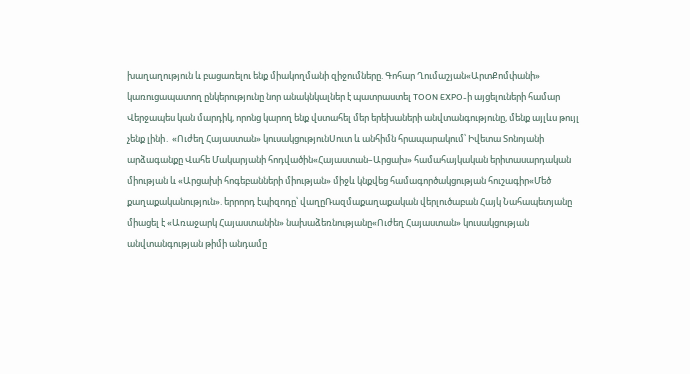խաղաղություն և բացառելու ենք միակողմանի զիջումները. Գոհար Ղումաշյան«ԱրտՔոմփանի» կառուցապատող ընկերությունը նոր անակնկալներ է պատրաստել TOON EXPO-ի այցելուների համար Վերջապես կան մարդիկ, որոնց կարող ենք վստահել մեր երեխաների անվտանգությունը, մենք այլևս թույլ չենք լինի․ «Ուժեղ Հայաստան» կուսակցությունՍուտ և անհիմն հրապարակում՝ Իվետա Տոնոյանի արձագանքը Վահե Մակարյանի հոդվածին«Հայաստան–Արցախ» համահայկական երիտասարդական միության և «Արցախի հոգեբանների միության» միջև կնքվեց համագործակցության հուշագիր«Մեծ քաղաքականություն». երրորդ էպիզոդը՝ վաղըՌազմաքաղաքական վերլուծաբան Հայկ Նահապետյանը միացել է «Առաջարկ Հայաստանին» նախաձեռնությանը«Ուժեղ Հայաստան» կուսակցության անվտանգության թիմի անդամը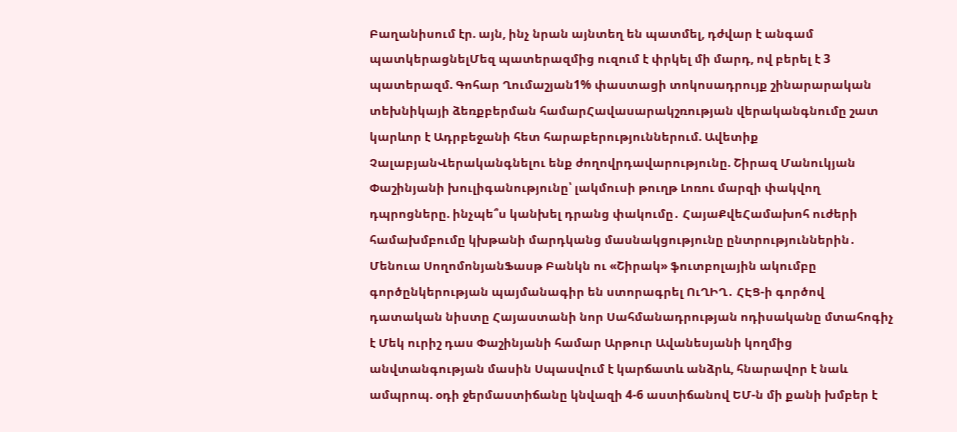Բաղանիսում էր. այն, ինչ նրան այնտեղ են պատմել, դժվար է անգամ պատկերացնելՄեզ պատերազմից ուզում է փրկել մի մարդ, ով բերել է 3 պատերազմ. Գոհար Ղումաշյան1% փաստացի տոկոսադրույք շինարարական տեխնիկայի ձեռքբերման համարՀավասարակշռության վերականգնումը շատ կարևոր է Ադրբեջանի հետ հարաբերություններում. Ավետիք ՉալաբյանՎերականգնելու ենք ժողովրդավարությունը. Շիրազ Մանուկյան Փաշինյանի խուլիգանությունը՝ լակմուսի թուղթ Լոռու մարզի փակվող դպրոցները. ինչպե՞ս կանխել դրանց փակումը․ ՀայաՔվեՀամախոհ ուժերի համախմբումը կխթանի մարդկանց մասնակցությունը ընտրություններին․ Մենուա ՍողոմոնյանՖասթ Բանկն ու «Շիրակ» ֆուտբոլային ակումբը գործընկերության պայմանագիր են ստորագրել ՈւՂԻՂ․ ՀԷՑ-ի գործով դատական նիստը Հայաստանի նոր Սահմանադրության ոդիսականը մտահոգիչ է Մեկ ուրիշ դաս Փաշինյանի համար Արթուր Ավանեսյանի կողմից անվտանգության մասին Սպասվում է կարճատև անձրև, հնարավոր է նաև ամպրոպ. օդի ջերմաստիճանը կնվազի 4-6 աստիճանով ԵՄ-ն մի քանի խմբեր է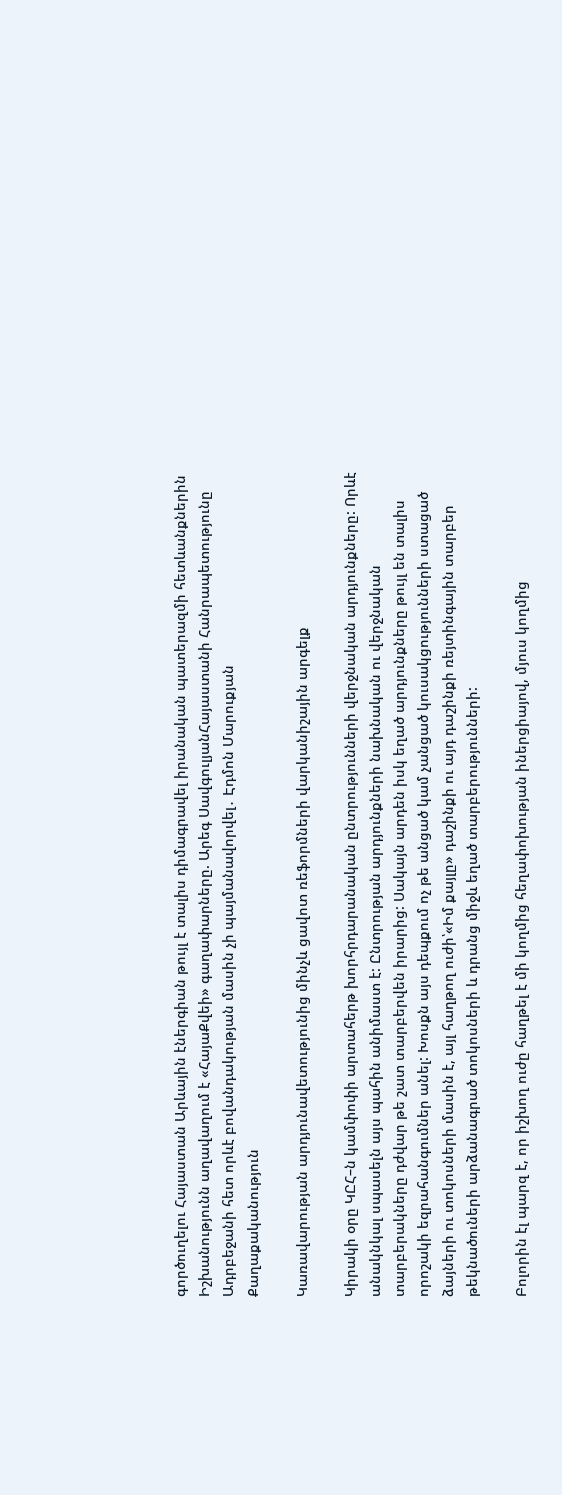գործուղելու Հայաստան Արևային էներգիան թույլ է տալիս դիմագրավել իրանական պատերազմի հետևանքներին Իշխանությունն աղավաղում է «ՀայաՔվեի» գաղափարները. Արեգ ՍավգուլյանՀայաստանի Հանրապետությունը Ադրբեջանի հետ որևէ բովանդակության մասին չի պայմանավորվել․ Էդմոն Մարուքյան
Քաղաքականություն

Կառավարության արդյունավետությունից մինչև ցավոտ ռեֆորմների վարկանիշային արգելք

Կիրակի օրը ԿԸՀ–ն կամփոփի արտահերթ խորհրդարանական ընտրությունների վերջնական արդյունքները: Որևէ անակնկալ սպասելն այս պահին անիմաստ է: Ընտրության արդյունքների նախնական ու վերջնական տարբերակները դժվար թե շատ տարբերվեն իրարից: Սակայն արդեն իսկ եղած արդյունքները թույլ են տալիս որոշակի եզրահանգումներ անել: Խոսքն այս դեպքում ոչ թե անցած կամ չանցած կուսակցությունների ստացած ձայների ու տոկոսների մասին է, այլ հաղթող ուժի՝«Իմ քայլը» դաշինքի ու այդ դաշինքի ռեյտինգային տարբեր թեկնածուների արձանագրած տոկոսների և դրանց միջև եղած տարբերությունների:

Բոլորին էլ պարզ է, որ իշխող ուժը հաղթել է մի կողմից հեղափոխության իներցիայով, մյուս կողմից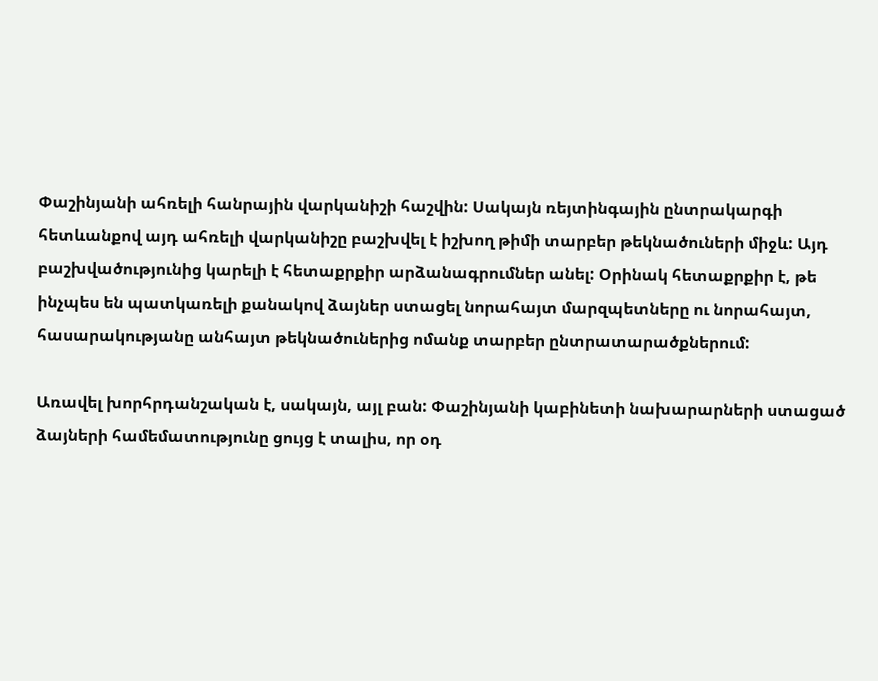Փաշինյանի ահռելի հանրային վարկանիշի հաշվին: Սակայն ռեյտինգային ընտրակարգի հետևանքով այդ ահռելի վարկանիշը բաշխվել է իշխող թիմի տարբեր թեկնածուների միջև: Այդ բաշխվածությունից կարելի է հետաքրքիր արձանագրումներ անել: Օրինակ հետաքրքիր է, թե ինչպես են պատկառելի քանակով ձայներ ստացել նորահայտ մարզպետները ու նորահայտ, հասարակությանը անհայտ թեկնածուներից ոմանք տարբեր ընտրատարածքներում:

Առավել խորհրդանշական է, սակայն, այլ բան: Փաշինյանի կաբինետի նախարարների ստացած ձայների համեմատությունը ցույց է տալիս, որ օդ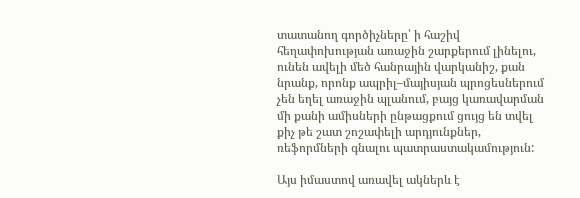տատանող գործիչները՝ ի հաշիվ հեղափոխության առաջին շարքերում լինելու, ունեն ավելի մեծ հանրային վարկանիշ, քան նրանք, որոնք ապրիլ–մայիսյան պրոցեսներում չեն եղել առաջին պլանում, բայց կառավարման մի քանի ամիսների ընթացքում ցույց են տվել քիչ թե շատ շոշափելի արդյունքներ, ռեֆորմների գնալու պատրաստակամություն:

Այս իմաստով առավել ակներև է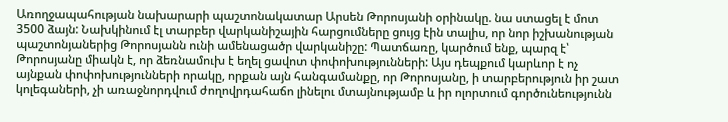Առողջապահության նախարարի պաշտոնակատար Արսեն Թորոսյանի օրինակը. նա ստացել է մոտ 3500 ձայն: Նախկինում էլ տարբեր վարկանիշային հարցումները ցույց էին տալիս, որ նոր իշխանության պաշտոնյաներից Թորոսյանն ունի ամենացածր վարկանիշը: Պատճառը, կարծում ենք, պարզ է՝ Թորոսյանը միակն է, որ ձեռնամուխ է եղել ցավոտ փոփոխությունների: Այս դեպքում կարևոր է ոչ այնքան փոփոխությունների որակը, որքան այն հանգամանքը, որ Թորոսյանը, ի տարբերություն իր շատ կոլեգաների, չի առաջնորդվում ժողովրդահաճո լինելու մտայնությամբ և իր ոլորտում գործունեությունն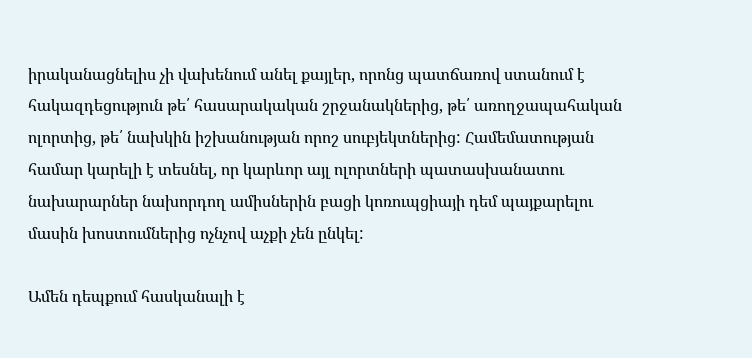իրականացնելիս չի վախենում անել քայլեր, որոնց պատճառով ստանում է հակազդեցություն թե՛ հասարակական շրջանակներից, թե՛ առողջապահական ոլորտից, թե՛ նախկին իշխանության որոշ սուբյեկտներից: Համեմատության համար կարելի է տեսնել, որ կարևոր այլ ոլորտների պատասխանատու նախարարներ նախորդող ամիսներին բացի կոռուպցիայի դեմ պայքարելու մասին խոստումներից ոչնչով աչքի չեն ընկել:

Ամեն դեպքում հասկանալի է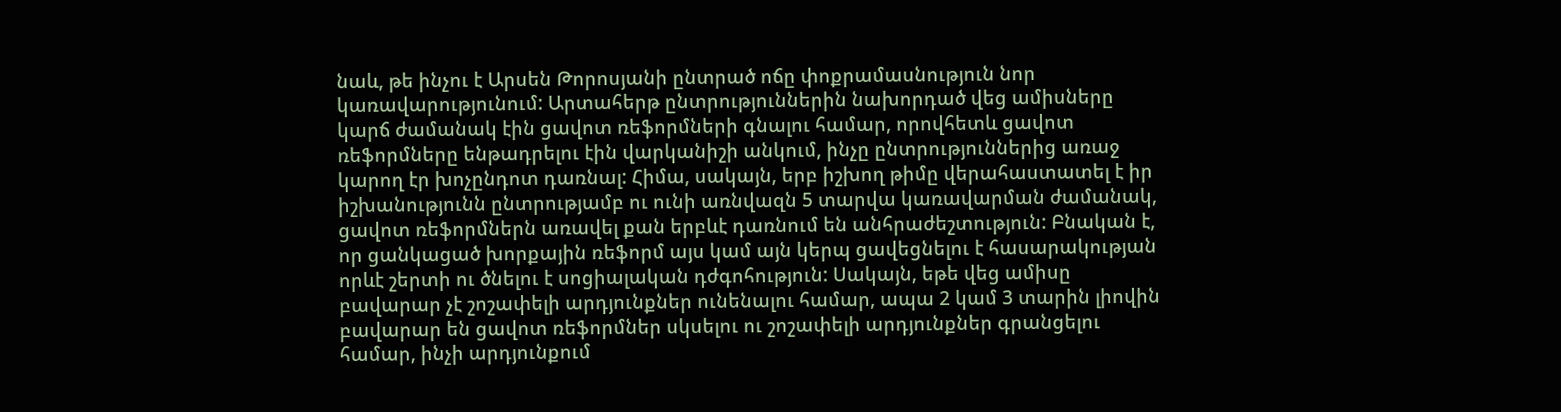նաև, թե ինչու է Արսեն Թորոսյանի ընտրած ոճը փոքրամասնություն նոր կառավարությունում: Արտահերթ ընտրություններին նախորդած վեց ամիսները կարճ ժամանակ էին ցավոտ ռեֆորմների գնալու համար, որովհետև ցավոտ ռեֆորմները ենթադրելու էին վարկանիշի անկում, ինչը ընտրություններից առաջ կարող էր խոչընդոտ դառնալ: Հիմա, սակայն, երբ իշխող թիմը վերահաստատել է իր իշխանությունն ընտրությամբ ու ունի առնվազն 5 տարվա կառավարման ժամանակ, ցավոտ ռեֆորմներն առավել քան երբևէ դառնում են անհրաժեշտություն: Բնական է, որ ցանկացած խորքային ռեֆորմ այս կամ այն կերպ ցավեցնելու է հասարակության որևէ շերտի ու ծնելու է սոցիալական դժգոհություն: Սակայն, եթե վեց ամիսը բավարար չէ շոշափելի արդյունքներ ունենալու համար, ապա 2 կամ 3 տարին լիովին բավարար են ցավոտ ռեֆորմներ սկսելու ու շոշափելի արդյունքներ գրանցելու համար, ինչի արդյունքում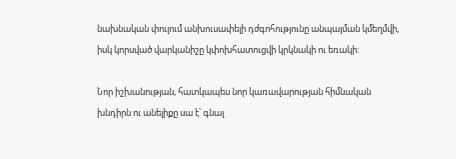նախնական փուլում անխուսափելի դժգոհությունը անպայման կմեղմվի, իսկ կորսված վարկանիշը կփոխհատուցվի կրկնակի ու եռակի:

Նոր իշխանության, հատկապես նոր կառավարության հիմնական խնդիրն ու անելիքը սա է՝ գնալ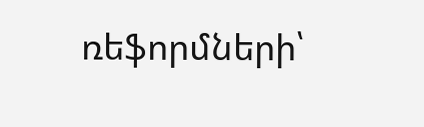ռեֆորմների՝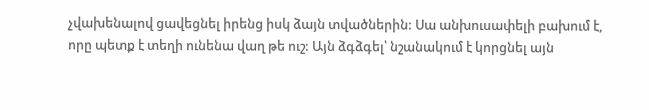չվախենալով ցավեցնել իրենց իսկ ձայն տվածներին: Սա անխուսափելի բախում է, որը պետք է տեղի ունենա վաղ թե ուշ: Այն ձգձգել՝ նշանակում է կորցնել այն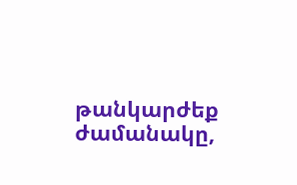թանկարժեք ժամանակը,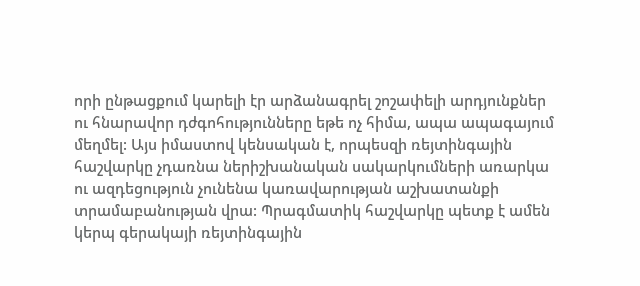որի ընթացքում կարելի էր արձանագրել շոշափելի արդյունքներ ու հնարավոր դժգոհությունները եթե ոչ հիմա, ապա ապագայում մեղմել: Այս իմաստով կենսական է, որպեսզի ռեյտինգային հաշվարկը չդառնա ներիշխանական սակարկումների առարկա ու ազդեցություն չունենա կառավարության աշխատանքի տրամաբանության վրա: Պրագմատիկ հաշվարկը պետք է ամեն կերպ գերակայի ռեյտինգային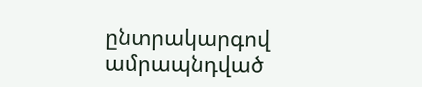ընտրակարգով ամրապնդված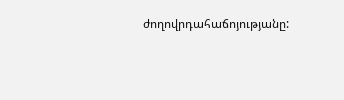ժողովրդահաճոյությանը: